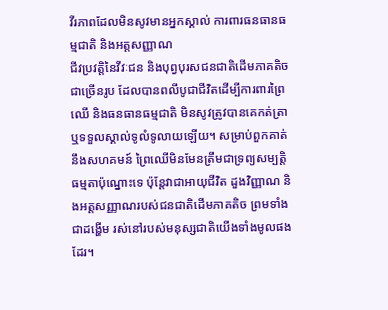វីរភាពដែលមិនសូវមានអ្នកស្គាល់ ការពារធនធានធម្មជាតិ និងអត្តសញ្ញាណ
ជីវប្រវត្តិនៃវីវៈជន និងបុព្វបុរសជនជាតិដើមភាគតិចជាច្រើនរូប ដែលបានពលីបូជាជីវិតដើម្បីការពារព្រៃឈើ និងធនធានធម្មជាតិ មិនសូវត្រូវបានគេកត់ត្រា ឬទទួលស្គាល់ទូលំទូលាយឡើយ។ សម្រាប់ពួកគាត់នឹងសហគមន៍ ព្រៃឈើមិនមែនត្រឹមជាទ្រព្យសម្បត្តិធម្មតាប៉ុណ្នោះទេ ប៉ុន្តែវាជាអាយុជីវិត ដួងវិញ្ញាណ និងអត្តសញ្ញាណរបស់ជនជាតិដើមភាគតិច ព្រមទាំងជាដង្ហើម រស់នៅរបស់មនុស្សជាតិយើងទាំងមូលផងដែរ។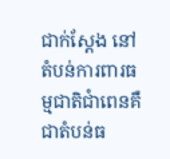ជាក់ស្ដែង នៅតំបន់ការពារធម្មជាតិជាំពេនគឺជាតំបន់ធ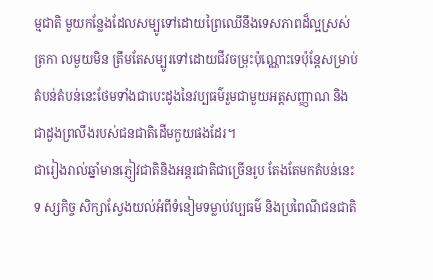ម្មជាតិ មួយកន្លែងដែលសម្បូទៅដោយព្រៃឈើនឹងទេសភាពដ៏ល្អស្រស់ត្រកា លមួយមិន ត្រឹមតែសម្បូរទៅដោយជីវចម្រុះប៉ុណ្ណោះទេប៉ុន្តែសម្រាប់ តំបន់តំបន់នេះថែមទាំងជាបេះដូងនៃវប្បធម៌រួមជាមួយអត្តសញ្ញាណ និង ជាដួងព្រលឹងរបស់ជនជាតិដើមកួយផងដែរ។
ជារៀងរាល់ឆ្នាំមានភ្ញៀវជាតិនិងអន្តរជាតិជាច្រើនរូប តែងតែមកតំបន់នេះទ ស្សកិច្ច សិក្សាស្វែងយល់អំពីទំនៀមទម្លាប់វប្បធម៌ និងប្រពៃណីជនជាតិ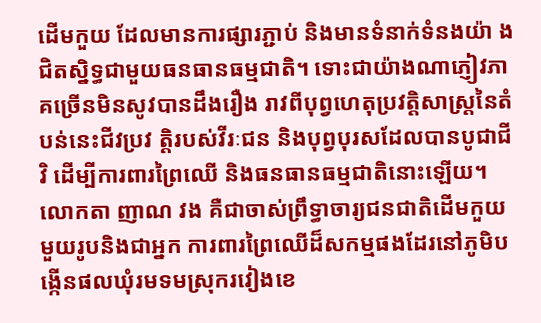ដើមកួយ ដែលមានការផ្សារភ្ជាប់ និងមានទំនាក់ទំនងយ៉ា ងជិតស្និទ្ធជាមួយធនធានធម្មជាតិ។ ទោះជាយ៉ាងណាភ្ញៀវភាគច្រើនមិនសូវបានដឹងរឿង រាវពីបុព្វហេតុប្រវត្តិសាស្ត្រនៃតំបន់នេះជីវប្រវ ត្តិរបស់វីរៈជន និងបុព្វបុរសដែលបានបូជាជីវិ ដើម្បីការពារព្រៃឈើ និងធនធានធម្មជាតិនោះឡើយ។
លោកតា ញាណ វង គឺជាចាស់ព្រឹទ្ធាចារ្យជនជាតិដើមកួយមួយរូបនិងជាអ្នក ការពារព្រៃឈើដ៏សកម្មផងដែរនៅភូមិបង្កើនផលឃុំរមទមស្រុករវៀងខេ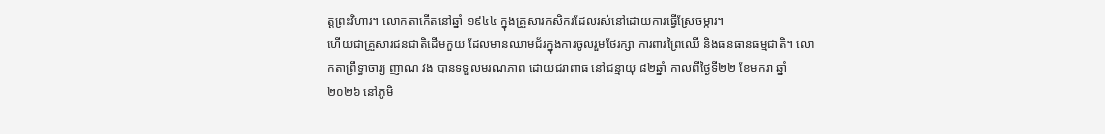ត្តព្រះវិហារ។ លោកតាកើតនៅឆ្នាំ ១៩៤៤ ក្នុងគ្រួសារកសិករដែលរស់នៅដោយការធ្វើស្រែចម្ការ។
ហើយជាគ្រួសារជនជាតិដើមកួយ ដែលមានឈាមជ័រក្នុងការចូលរួមថែរក្សា ការពារព្រៃឈើ និងធនធានធម្មជាតិ។ លោកតាព្រឹទ្ធាចារ្យ ញាណ វង បានទទួលមរណភាព ដោយជរាពាធ នៅជន្មាយុ ៨២ឆ្នាំ កាលពីថ្ងៃទី២២ ខែមករា ឆ្នាំ២០២៦ នៅភូមិ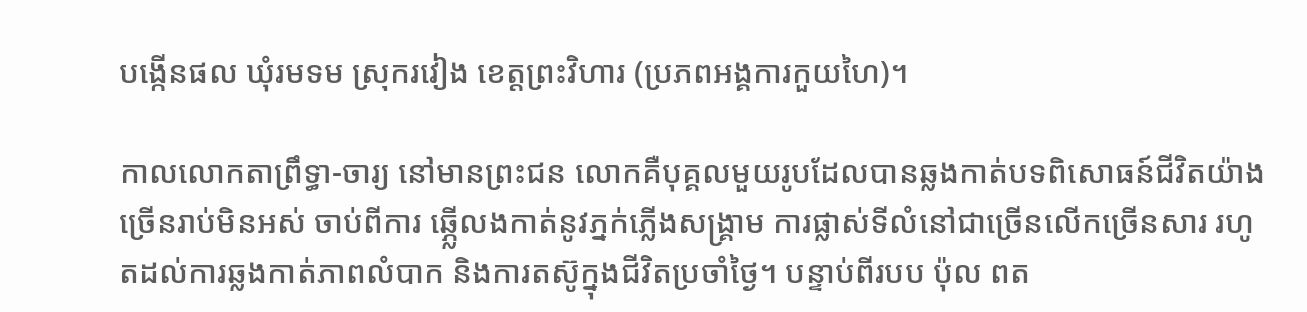បង្កើនផល ឃុំរមទម ស្រុករវៀង ខេត្តព្រះវិហារ (ប្រភពអង្គការកួយហៃ)។

កាលលោកតាព្រឹទ្ធា-ចារ្យ នៅមានព្រះជន លោកគឺបុគ្គលមួយរូបដែលបានឆ្លងកាត់បទពិសោធន៍ជីវិតយ៉ាងច្រើនរាប់មិនអស់ ចាប់ពីការ ឆ្ភ្លើលងកាត់នូវភ្នក់ភ្លើងសង្គ្រាម ការផ្លាស់ទីលំនៅជាច្រើនលើកច្រើនសារ រហូតដល់ការឆ្លងកាត់ភាពលំបាក និងការតស៊ូក្នុងជីវិតប្រចាំថ្ងៃ។ បន្ទាប់ពីរបប ប៉ុល ពត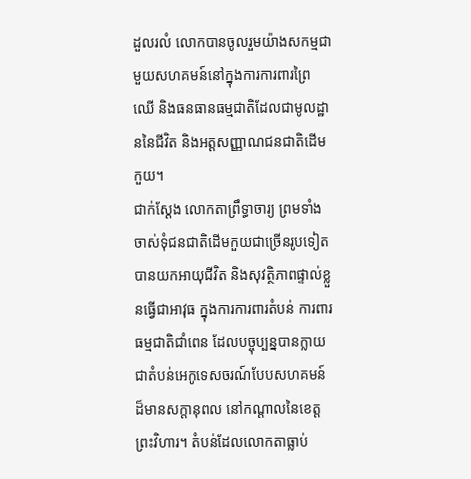ដួលរលំ លោកបានចូលរួមយ៉ាងសកម្មជាមួយសហគមន៍នៅក្នុងការការពារព្រៃឈើ និងធនធានធម្មជាតិដែលជាមូលដ្ឋាននៃជីវិត និងអត្តសញ្ញាណជនជាតិដើមកួយ។
ជាក់ស្តែង លោកតាព្រឹទ្ធាចារ្យ ព្រមទាំងចាស់ទុំជនជាតិដើមកួយជាច្រើនរូបទៀត បានយកអាយុជីវិត និងសុវត្ថិភាពផ្ទាល់ខ្លួនធ្វើជាអាវុធ ក្នុងការការពារតំបន់ ការពារធម្មជាតិជាំពេន ដែលបច្ចុប្បន្នបានក្លាយជាតំបន់អេកូទេសចរណ៍បែបសហគមន៍ដ៏មានសក្តានុពល នៅកណ្ដាលនៃខេត្តព្រះវិហារ។ តំបន់ដែលលោកតាធ្លាប់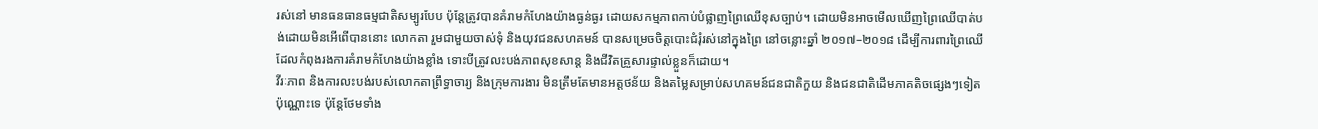រស់នៅ មានធនធានធម្មជាតិសម្បូរបែប ប៉ុន្តែត្រូវបានគំរាមកំហែងយ៉ាងធ្ងន់ធ្ងរ ដោយសកម្មភាពកាប់បំផ្លាញព្រៃឈើខុសច្បាប់។ ដោយមិនអាចមើលឃើញព្រៃឈើបាត់បង់ដោយមិនអើពើបាននោះ លោកតា រួមជាមួយចាស់ទុំ និងយុវជនសហគមន៍ បានសម្រេចចិត្តបោះជំរុំរស់នៅក្នុងព្រៃ នៅចន្លោះឆ្នាំ ២០១៧–២០១៨ ដើម្បីការពារព្រៃឈើ ដែលកំពុងរងការគំរាមកំហែងយ៉ាងខ្លាំង ទោះបីត្រូវលះបង់ភាពសុខសាន្ត និងជីវិតគ្រួសារផ្ទាល់ខ្លួនក៏ដោយ។
វីរៈភាព និងការលះបង់របស់លោកតាព្រឹទ្ធាចារ្យ និងក្រុមការងារ មិនត្រឹមតែមានអត្តថន័យ និងតម្លៃសម្រាប់សហគមន៍ជនជាតិកួយ និងជនជាតិដើមភាគតិចផ្សេងៗទៀតប៉ុណ្ណោះទេ ប៉ុន្តែថែមទាំង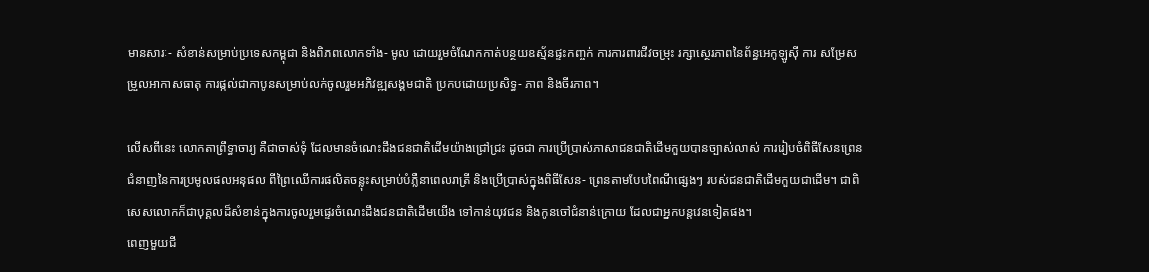មានសារៈ- សំខាន់សម្រាប់ប្រទេសកម្ពុជា និងពិភពលោកទាំង- មូល ដោយរួមចំណែកកាត់បន្ថយឧស្ម័នផ្ទះកញ្ចក់ ការការពារជីវចម្រុះ រក្សាស្ថេរភាពនៃព័ន្ធអេកូឡូស៊ី ការ សម្រែសម្រួលអាកាសធាតុ ការផ្កល់ជាកាបូនសម្រាប់លក់ចូលរួមអភិវឌ្ឍសង្គមជាតិ ប្រកបដោយប្រសិទ្ធ- ភាព និងចីរភាព។

លើសពីនេះ លោកតាព្រឹទ្ធាចារ្យ គឺជាចាស់ទុំ ដែលមានចំណេះដឹងជនជាតិដើមយ៉ាងជ្រៅជ្រះ ដូចជា ការប្រើប្រាស់ភាសាជនជាតិដើមកួយបានច្បាស់លាស់ ការរៀបចំពិធីសែនព្រេន ជំនាញនៃការប្រមូលផលអនុផល ពីព្រៃឈើការផលិតចន្លុះសម្រាប់បំភ្លឺនាពេលរាត្រី និងប្រើប្រាស់ក្នុងពិធីសែន- ព្រេនតាមបែបពៃណីផ្សេងៗ របស់ជនជាតិដើមកួយជាដើម។ ជាពិសេសលោកក៏ជាបុគ្គលដ៏សំខាន់ក្នុងការចូលរួមផ្ទេរចំណេះដឹងជនជាតិដើមយើង ទៅកាន់យុវជន និងកូនចៅជំនាន់ក្រោយ ដែលជាអ្នកបន្តវេនទៀតផង។
ពេញមួយជី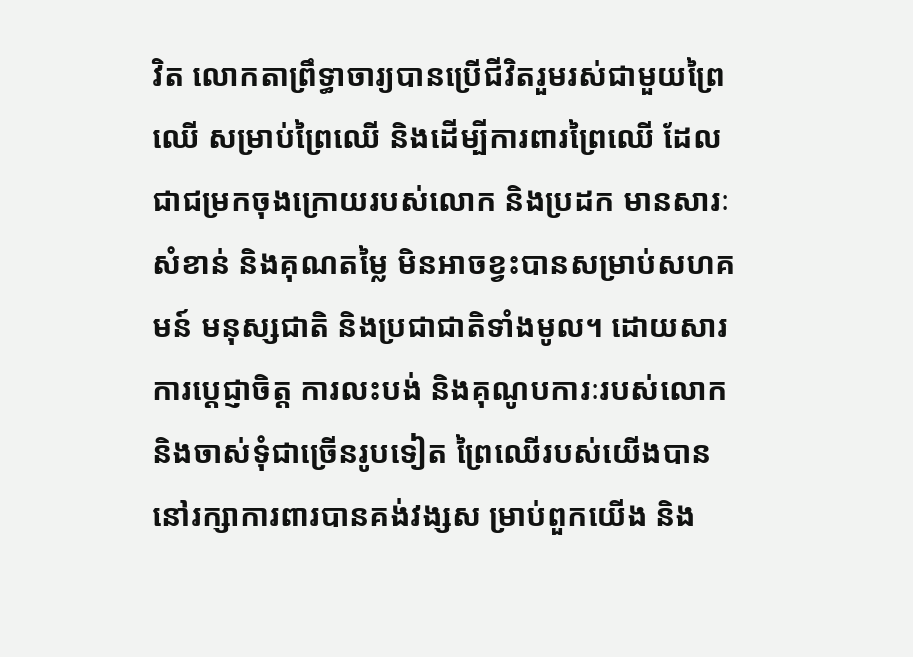វិត លោកតាព្រឹទ្ធាចារ្យបានប្រើជីវិតរួមរស់ជាមួយព្រៃឈើ សម្រាប់ព្រៃឈើ និងដើម្បីការពារព្រៃឈើ ដែលជាជម្រកចុងក្រោយរបស់លោក និងប្រដក មានសារៈសំខាន់ និងគុណតម្លៃ មិនអាចខ្វះបានសម្រាប់សហគមន៍ មនុស្សជាតិ និងប្រជាជាតិទាំងមូល។ ដោយសារការប្តេជ្ញាចិត្ត ការលះបង់ និងគុណូបការៈរបស់លោក និងចាស់ទុំជាច្រើនរូបទៀត ព្រៃឈើរបស់យើងបាននៅរក្សាការពារបានគង់វង្សស ម្រាប់ពួកយើង និង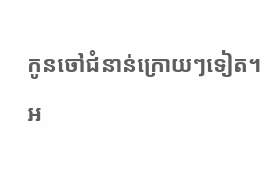កូនចៅជំនាន់ក្រោយៗទៀត។
អ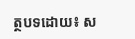ត្ថបទដោយ៖ ស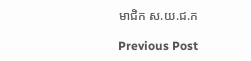មាជិក ស.យ.ជ.ក

Previous Post